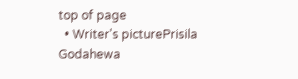top of page
  • Writer's picturePrisila Godahewa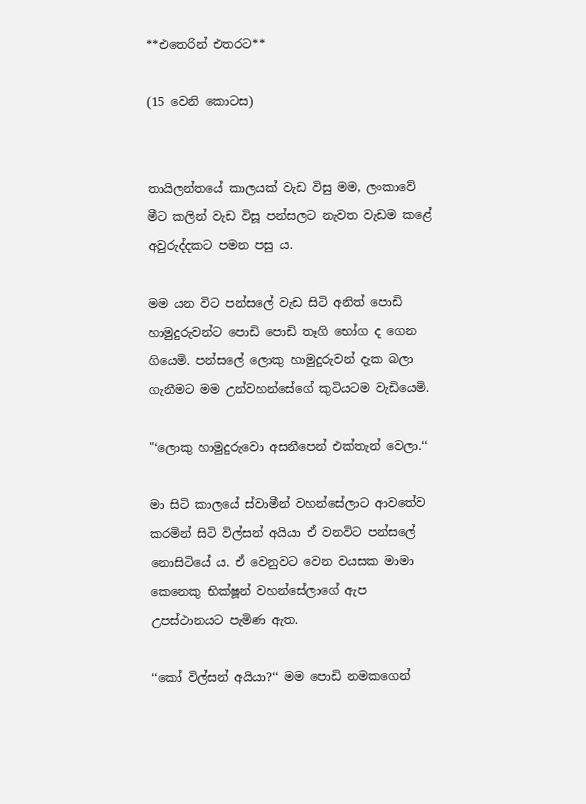**එතෙරින් එතරට**

(15 වෙනි කොටස)


තායිලන්තයේ කාලයක් වැඩ විසු මම, ලංකාවේ මීට කලින් වැඩ විසූ පන්සලට නැවත වැඩම කළේ අවුරුද්දකට පමන පසු ය.

මම යන විට පන්සලේ වැඩ සිටි අනිත් පොඩි හාමුදුරුවන්ට පොඩි පොඩි තෑගි භෝග ද ගෙන ගියෙමි. පන්සලේ ලොකු හාමුදුරුවන් දැක බලා ගැනීමට මම උන්වහන්සේගේ කුටියටම වැඩියෙමි.

"‘ලොකු හාමුදුරුවො අසනීපෙන් එක්තැන් වෙලා.‘‘

මා සිටි කාලයේ ස්වාමීන් වහන්සේලාට ආවතේව කරමින් සිටි විල්සන් අයියා ඒ වනවිට පන්සලේ නොසිටියේ ය. ඒ වෙනුවට වෙන වයසක මාමා කෙනෙකු භික්ෂූන් වහන්සේලාගේ ඇප උපස්ථානයට පැමිණ ඇත.

‘‘කෝ විල්සන් අයියා?‘‘ මම පොඩි නමකගෙන්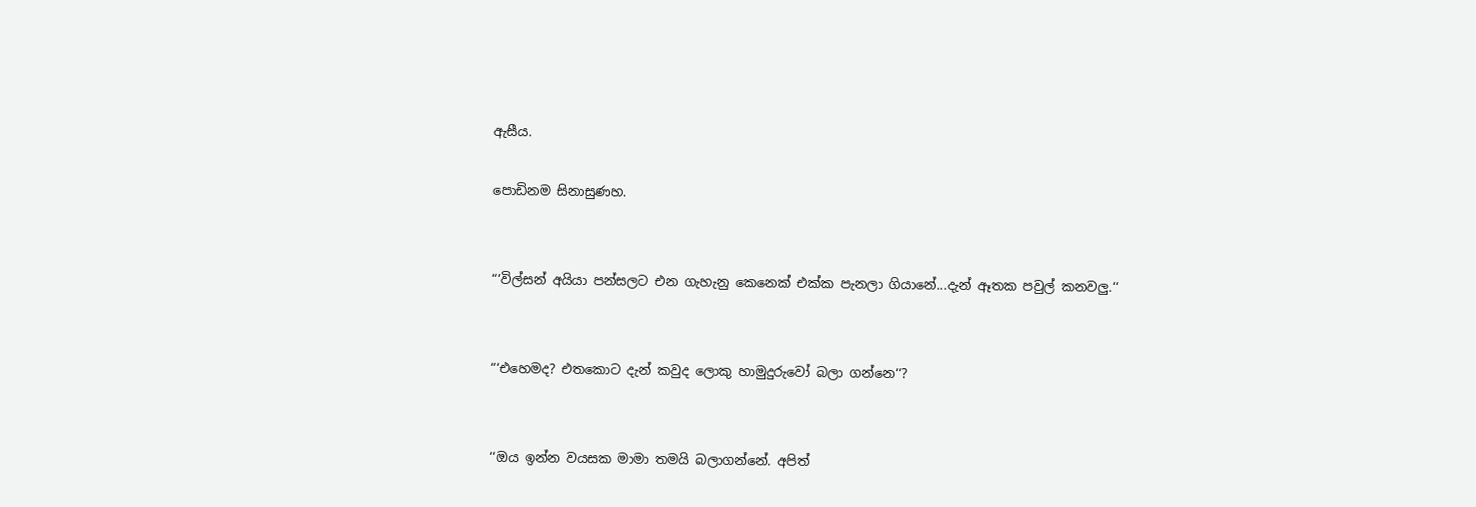ඇසීය.

පොඩිනම සිනාසුණහ.


“‘විල්සන් අයියා පන්සලට එන ගැහැනු කෙනෙක් එක්ක පැනලා ගියානේ...දැන් ඈතක පවුල් කනවලු.‘‘


“‘එහෙමද? එතකොට දැන් කවුද ලොකු හාමුදුරුවෝ බලා ගන්නෙ‘‘?


‘‘ඔය ඉන්න වයසක මාමා තමයි බලාගන්නේ. අපිත්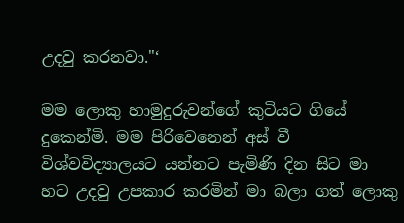උදවු කරනවා."‘

මම ලොකු හාමුදුරුවන්ගේ කුටියට ගියේ දුකෙන්මි. මම පිරිවෙනෙන් අස් වී විශ්වවිද්‍යාලයට යන්නට පැමිණි දින සිට මා හට උදවු උපකාර කරමින් මා බලා ගත් ලොකු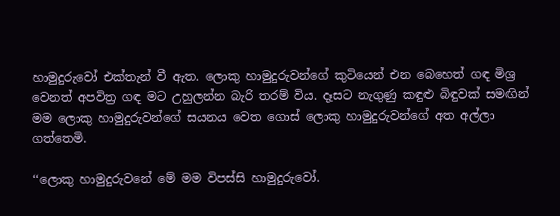හාමුදුරුවෝ එක්තැන් වී ඇත. ලොකු හාමුදුරුවන්ගේ කුටියෙන් එන බෙහෙත් ගඳ මිශ්‍ර වෙනත් අපවිත්‍ර ගඳ මට උහුලන්න බැරි තරම් විය. දෑසට නැගුණු කඳුළු බිඳුවක් සමඟින් මම ලොකු හාමුදුරුවන්ගේ සයනය වෙත ගොස් ලොකු හාමුදුරුවන්ගේ අත අල්ලා ගත්තෙමි.

‘‘ලොකු හාමුදුරුවනේ මේ මම විපස්සි හාමුදුරුවෝ.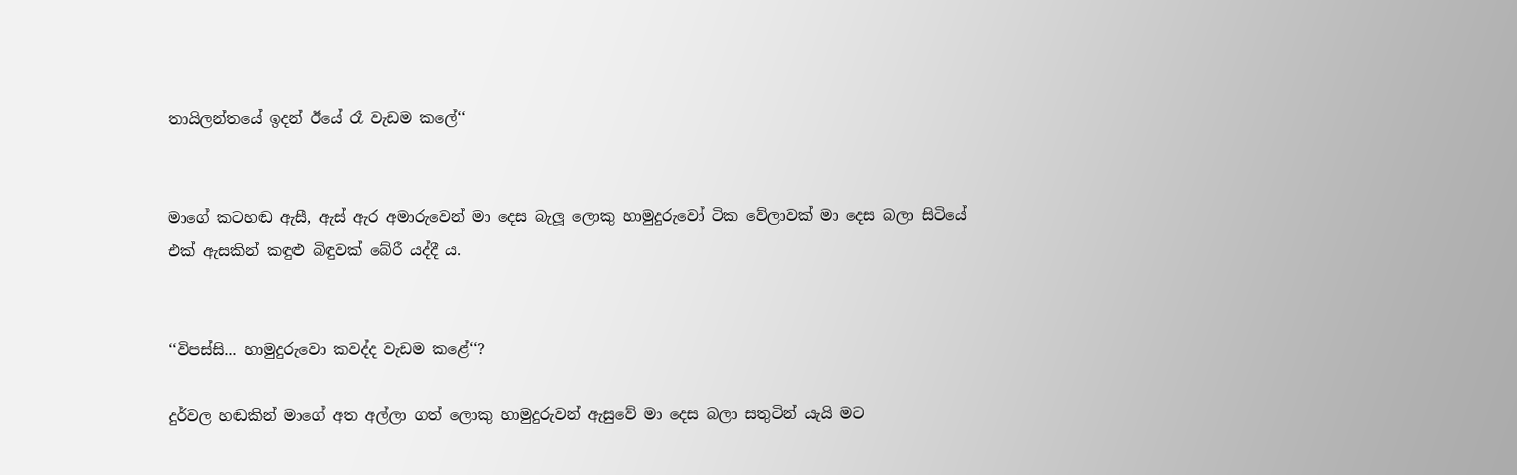තායිලන්තයේ ඉදන් ඊයේ රෑ වැඩම කලේ‘‘


මාගේ කටහඬ ඇසී, ඇස් ඇර අමාරුවෙන් මා දෙස බැලූ ලොකු හාමුදුරුවෝ ටික වේලාවක් මා දෙස බලා සිටියේ එක් ඇසකින් කඳුළු බිඳුවක් බේරී යද්දී ය.


‘‘විපස්සි... හාමුදුරුවො කවද්ද වැඩම කළේ‘‘?

දුර්වල හඬකින් මාගේ අත අල්ලා ගත් ලොකු හාමුදුරුවන් ඇසුවේ මා දෙස බලා සතුටින් යැයි මට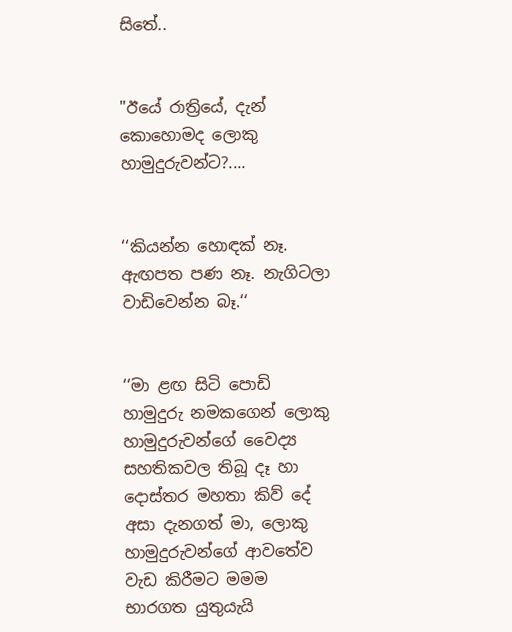සිතේ..


"ඊයේ රාත්‍රියේ, දැන් කොහොමද ලොකු හාමුදුරුවන්ට?....


‘‘කියන්න හොඳක් නෑ. ඇඟපත පණ නෑ. නැගිටලා වාඩිවෙන්න බෑ.‘‘


‘‘මා ළඟ සිටි පොඩි හාමුදුරු නමකගෙන් ලොකු හාමුදුරුවන්ගේ වෛද්‍ය සහතිකවල තිබූ දෑ හා දොස්තර මහතා කිව් දේ අසා දැනගත් මා, ලොකු හාමුදුරුවන්ගේ ආවතේව වැඩ කිරීමට මමම භාරගත යුතුයැයි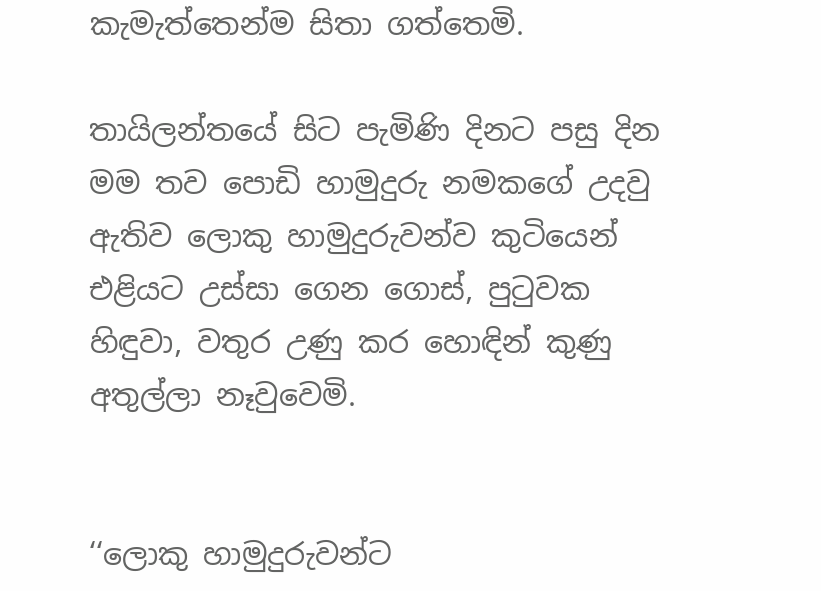කැමැත්තෙන්ම සිතා ගත්තෙමි.

තායිලන්තයේ සිට පැමිණි දිනට පසු දින මම තව පොඩි හාමුදුරු නමකගේ උදවු ඇතිව ලොකු හාමුදුරුවන්ව කුටියෙන් එළියට උස්සා ගෙන ගොස්, පුටුවක හිඳුවා, වතුර උණු කර හොඳින් කුණු අතුල්ලා නෑවුවෙමි.


‘‘ලොකු හාමුදුරුවන්ට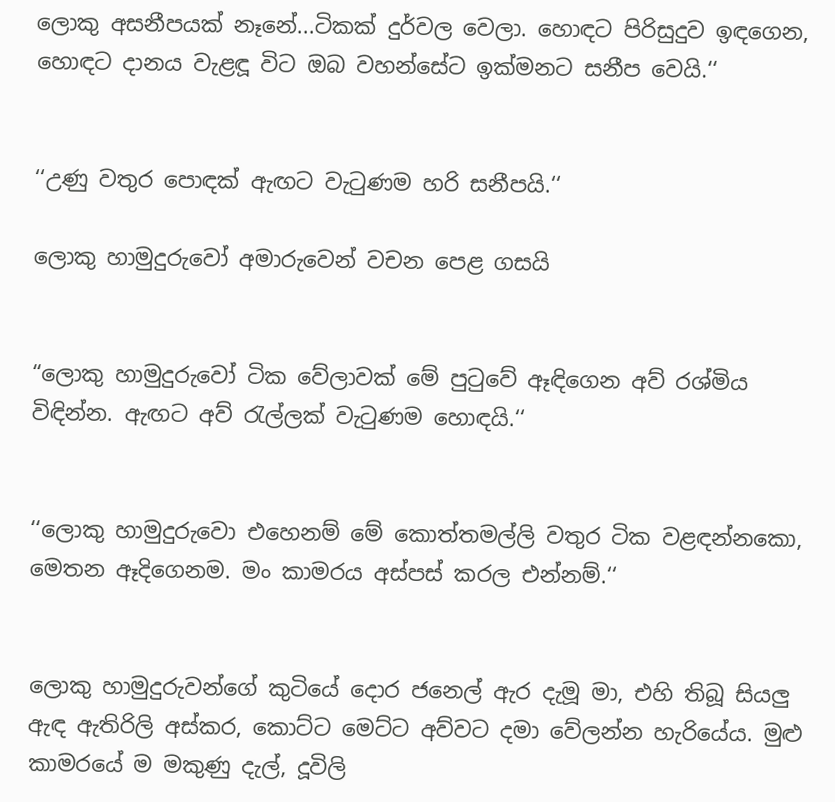ලොකු අසනීපයක් නෑනේ...ටිකක් දුර්වල වෙලා. හොඳට පිරිසුදුව ඉඳගෙන, හොඳට දානය වැළඳූ විට ඔබ වහන්සේට ඉක්මනට සනීප වෙයි.‘‘


‘‘උණු වතුර පොඳක් ඇඟට වැටුණම හරි සනීපයි.‘‘

ලොකු හාමුදුරුවෝ අමාරුවෙන් වචන පෙළ ගසයි


“ලොකු හාමුදුරුවෝ ටික වේලාවක් මේ පුටුවේ ඈඳිගෙන අව් රශ්මිය විඳින්න. ඇඟට අව් රැල්ලක් වැටුණම හොඳයි.‘‘


‘‘ලොකු හාමුදුරුවො එහෙනම් මේ කොත්තමල්ලි වතුර ටික වළඳන්නකො, මෙතන ඈදිගෙනම. මං කාමරය අස්පස් කරල එන්නම්.‘‘


ලොකු හාමුදුරුවන්ගේ කුටියේ දොර ජනෙල් ඇර දැමූ මා, එහි තිබූ සියලු ඇඳ ඇතිරිලි අස්කර, කොට්ට මෙට්ට අව්වට දමා වේලන්න හැරියේය. මුළු කාමරයේ ම මකුණු දැල්, දූවිලි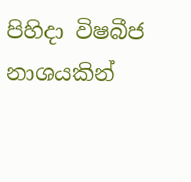පිහිදා විෂබීජ නාශයකින්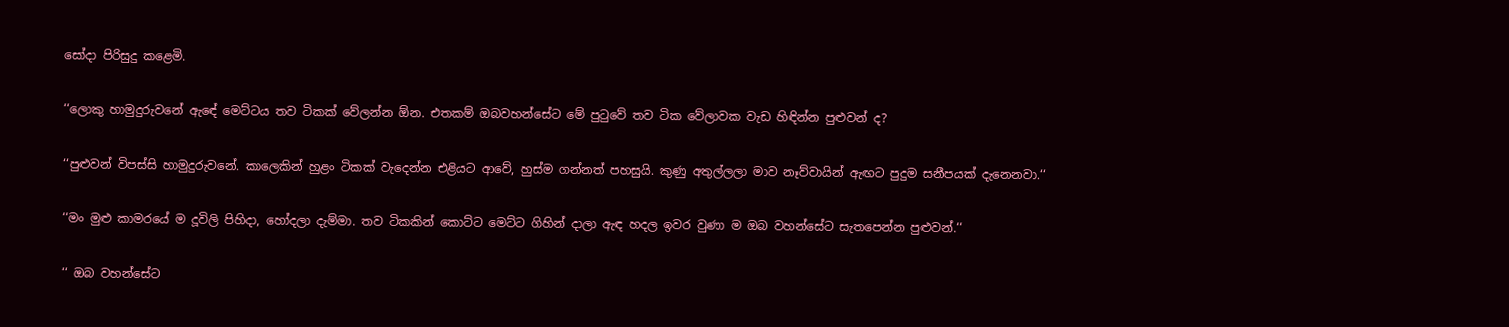සෝදා පිරිසුදු කළෙමි.


‘‘ලොකු හාමුදුරුවනේ ඇඳේ මෙට්ටය තව ටිකක් වේලන්න ඕන. එතකම් ඔබවහන්සේට මේ පුටුවේ තව ටික වේලාවක වැඩ හිඳින්න පුළුවන් ද?


‘‘පුළුවන් විපස්සි හාමුදුරුවනේ. කාලෙකින් හුළං ටිකක් වැදෙන්න එළියට ආවේ, හුස්ම ගන්නත් පහසුයි. කුණු අතුල්ලලා මාව නෑව්වායින් ඇඟට පුදුම සනීපයක් දැනෙනවා.‘‘


‘‘මං මුළු කාමරයේ ම දූවිලි පිහිදා, හෝදලා දැම්මා. තව ටිකකින් කොට්ට මෙට්ට ගිහින් දාලා ඇඳ හදල ඉවර වුණා ම ඔබ වහන්සේට සැතපෙන්න පුළුවන්.‘‘


‘‘ ඔබ වහන්සේට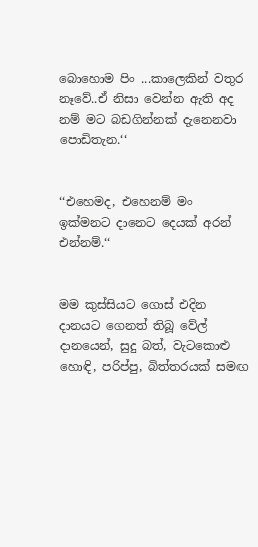බොහොම පිං ...කාලෙකින් වතුර නෑවේ..ඒ නිසා වෙන්න ඇති අද නම් මට බඩගින්නක් දැනෙනවා පොඩිතැන.‘‘


‘‘එහෙමද, එහෙනම් මං ඉක්මනට දානෙට දෙයක් අරන් එන්නම්.‘‘


මම කුස්සියට ගොස් එදින දානයට ගෙනත් තිබූ වේල් දානයෙන්, සුදු බත්, වැටකොළු හොඳි, පරිප්පු, බිත්තරයක් සමඟ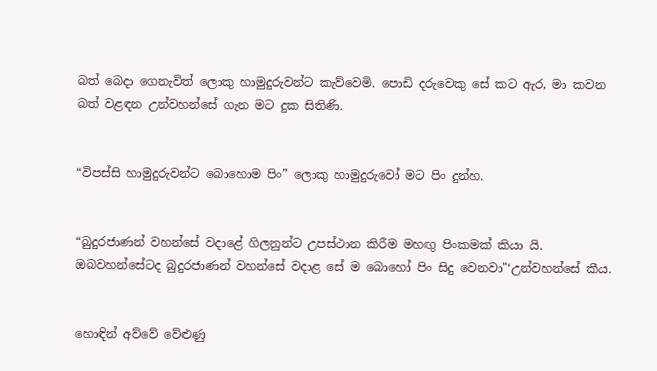බත් බෙදා ගෙනැවිත් ලොකු හාමුදුරුවන්ට කැව්වෙමි. පොඩි දරුවෙකු සේ කට ඇර, මා කවන බත් වළඳන උන්වහන්සේ ගැන මට දුක සිතිණි.


“විපස්සි හාමුදුරුවන්ට බොහොම පිං” ලොකු හාමුදුරුවෝ මට පිං දුන්හ.


“බුදුරජාණන් වහන්සේ වදාළේ ගිලනුන්ට උපස්ථාන කිරීම මහඟු පිංකමක් කියා යි. ඔබවහන්සේටද බුදුරජාණන් වහන්සේ වදාළ සේ ම බොහෝ පිං සිදු වෙනවා"‘උන්වහන්සේ කීය.


හොඳින් අව්වේ වේළුණු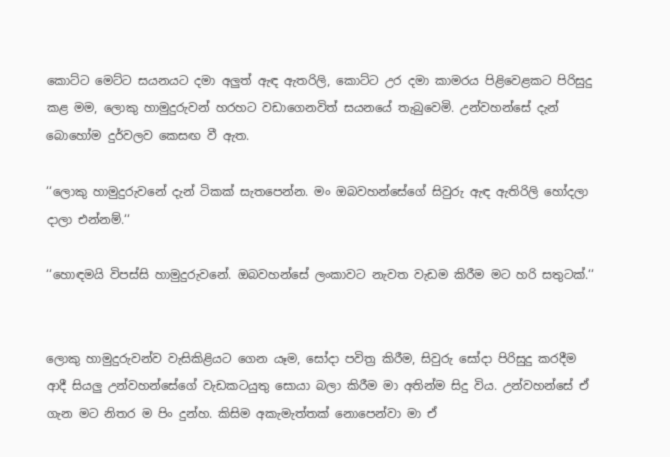කොට්ට මෙට්ට සයනයට දමා අලුත් ඇඳ ඇතරිලි, කොට්ට උර දමා කාමරය පිළිවෙළකට පිරිසුදු කළ මම, ලොකු හාමුදුරුවන් හරහට වඩාගෙනවිත් සයනයේ තැබුවෙමි. උන්වහන්සේ දැන් බොහෝම දුර්වලව කෙසඟ වී ඇත.

‘‘ලොකු හාමුදුරුවනේ දැන් ටිකක් සැතපෙන්න. මං ඔබවහන්සේගේ සිවුරු ඇඳ ඇතිරිලි හෝදලා දාලා එන්නම්.‘‘

‘‘හොඳමයි විපස්සි හාමුදුරුවනේ. ඔබවහන්සේ ලංකාවට නැවත වැඩම කිරීම මට හරි සතුටක්.‘‘


ලොකු හාමුදුරුවන්ව වැසිකිළියට ගෙන යෑම, සෝදා පවිත්‍ර කිරීම, සිවුරු සෝදා පිරිසුදු කරදීම ආදී සියලු උන්වහන්සේගේ වැඩකටයුතු සොයා බලා කිරීම මා අතින්ම සිදු විය. උන්වහන්සේ ඒ ගැන මට නිතර ම පිං දුන්හ. කිසිම අකැමැත්තක් නොපෙන්වා මා ඒ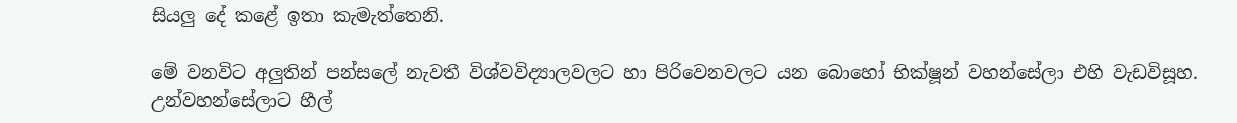සියලු දේ කළේ ඉතා කැමැත්තෙනි.

මේ වනවිට අලුතින් පන්සලේ නැවතී විශ්වවිද්‍යාලවලට හා පිරිවෙනවලට යන බොහෝ භික්ෂූන් වහන්සේලා එහි වැඩවිසූහ. උන්වහන්සේලාට හීල්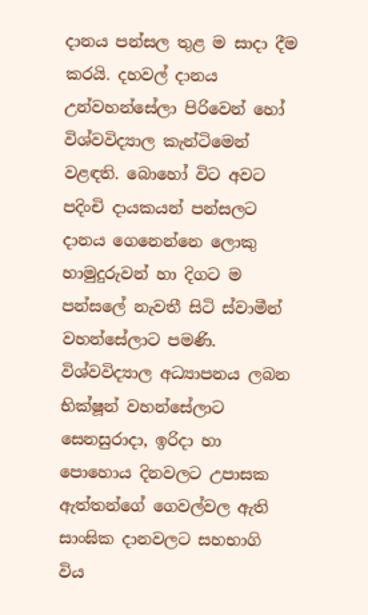දානය පන්සල තුළ ම සාදා දීම කරයි. දහවල් දානය උන්වහන්සේලා පිරිවෙන් හෝ විශ්වවිද්‍යාල කැන්ටිමෙන් වළඳති. බොහෝ විට අවට පදිංචි දායකයන් පන්සලට දානය ගෙනෙන්නෙ ලොකු හාමුදුරුවන් හා දිගට ම පන්සලේ නැවතී සිටි ස්වාමීන් වහන්සේලාට පමණි. විශ්වවිද්‍යාල අධ්‍යාපනය ලබන භික්ෂූන් වහන්සේලාට සෙනසුරාදා, ඉරිදා හා පොහොය දිනවලට උපාසක ඇත්තන්ගේ ගෙවල්වල ඇති සාංඝික දානවලට සහභාගි විය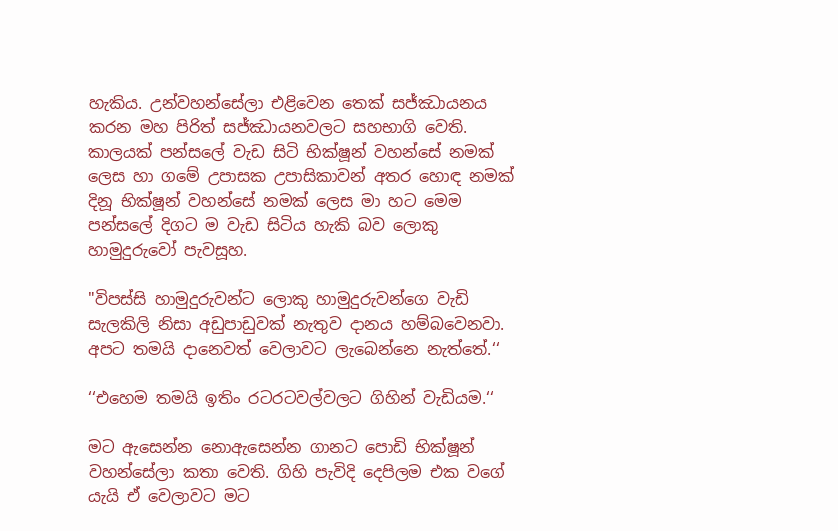හැකිය. උන්වහන්සේලා එළිවෙන තෙක් සජ්ඣායනය කරන මහ පිරිත් සජ්ඣායනවලට සහභාගි වෙති. කාලයක් පන්සලේ වැඩ සිටි භික්ෂූන් වහන්සේ නමක් ලෙස හා ගමේ උපාසක උපාසිකාවන් අතර හොඳ නමක් දිනූ භික්ෂූන් වහන්සේ නමක් ලෙස මා හට මෙම පන්සලේ දිගට ම වැඩ සිටිය හැකි බව ලොකු හාමුදුරුවෝ පැවසූහ.

"විපස්සි හාමුදුරුවන්ට ලොකු හාමුදුරුවන්ගෙ වැඩි සැලකිලි නිසා අඩුපාඩුවක් නැතුව දානය හම්බවෙනවා. අපට තමයි දානෙවත් වෙලාවට ලැබෙන්නෙ නැත්තේ.‘‘

‘‘එහෙම තමයි ඉතිං රටරටවල්වලට ගිහින් වැඩියම.‘‘

මට ඇසෙන්න නොඇසෙන්න ගානට පොඩි භික්ෂූන් වහන්සේලා කතා වෙති. ගිහි පැවිදි දෙපිලම එක වගේ යැයි ඒ වෙලාවට මට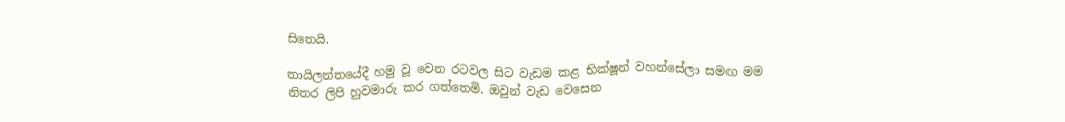සිතෙයි.

තායිලන්තයේදී හමු වූ වෙන රටවල සිට වැඩම කළ භික්ෂූන් වහන්සේලා සමඟ මම නිතර ලිපි හුවමාරු කර ගත්තෙමි. ඔවුන් වැඩ වෙසෙන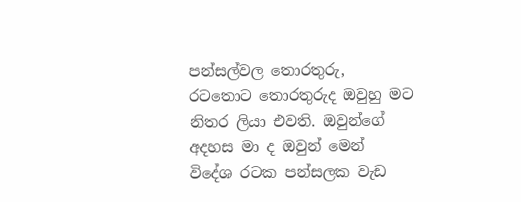පන්සල්වල තොරතුරු, රටතොට තොරතුරුද ඔවුහු මට නිතර ලියා එවති. ඔවුන්ගේ අදහස මා ද ඔවුන් මෙන් විදේශ රටක පන්සලක වැඩ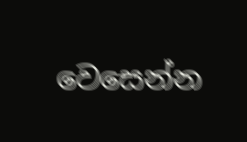වෙසෙන්න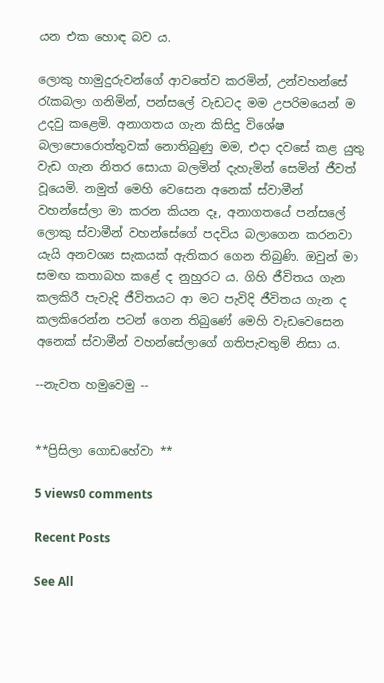යන එක හොඳ බව ය.

ලොකු හාමුදුරුවන්ගේ ආවතේව කරමින්, උන්වහන්සේ රැකබලා ගනිමින්, පන්සලේ වැඩටද මම උපරිමයෙන් ම උදවු කළෙමි. අනාගතය ගැන කිසිදු විශේෂ බලාපොරොත්තුවක් නොතිබුණු මම, එදා දවසේ කළ යුතු වැඩ ගැන නිතර සොයා බලමින් දැහැමින් සෙමින් ජීවත් වූයෙමි. නමුත් මෙහි වෙසෙන අනෙක් ස්වාමීන් වහන්සේලා මා කරන කියන දෑ, අනාගතයේ පන්සලේ ලොකු ස්වාමීන් වහන්සේගේ පදවිය බලාගෙන කරනවා යැයි අනවශ්‍ය සැකයක් ඇතිකර ගෙන තිබුණි. ඔවුන් මා සමඟ කතාබහ කළේ ද නුහුරට ය. ගිහි ජීවිතය ගැන කලකිරී පැවැදි ජීවිතයට ආ මට පැවිදි ජීවිතය ගැන ද කලකිරෙන්න පටන් ගෙන තිබුණේ මෙහි වැඩවෙසෙන අනෙක් ස්වාමීන් වහන්සේලාගේ ගතිපැවතුම් නිසා ය.

--නැවත හමුවෙමු --


**ප්‍රිසිලා ගොඩහේවා **

5 views0 comments

Recent Posts

See All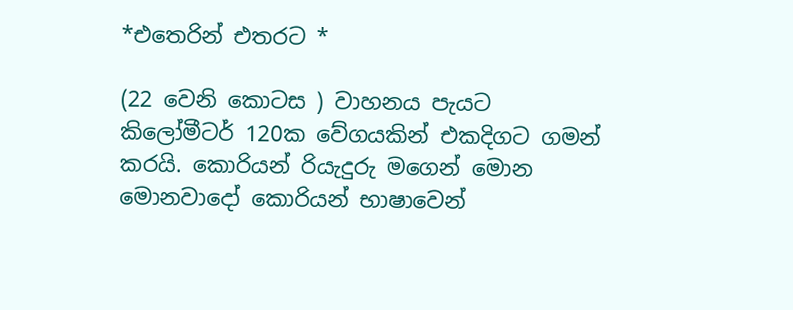*එතෙරින් එතරට *

(22 වෙනි කොටස ) වාහනය පැයට කිලෝමීටර් 120ක වේගයකින් එකදිගට ගමන් කරයි. කොරියන් රියැදුරු මගෙන් මොන මොනවාදෝ කොරියන් භාෂාවෙන්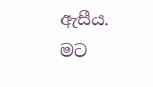ඇසීය. මට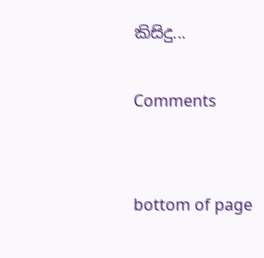කිසිදු...

Comments


bottom of page